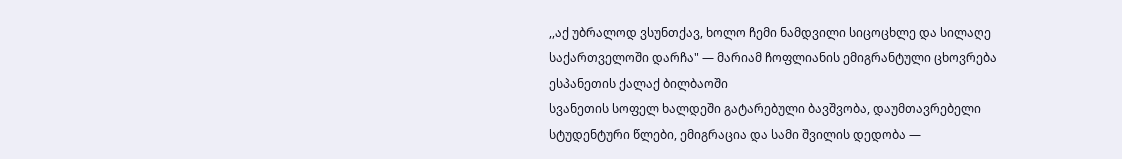,,აქ უბრალოდ ვსუნთქავ, ხოლო ჩემი ნამდვილი სიცოცხლე და სილაღე საქართველოში დარჩა" — მარიამ ჩოფლიანის ემიგრანტული ცხოვრება ესპანეთის ქალაქ ბილბაოში
სვანეთის სოფელ ხალდეში გატარებული ბავშვობა, დაუმთავრებელი სტუდენტური წლები, ემიგრაცია და სამი შვილის დედობა —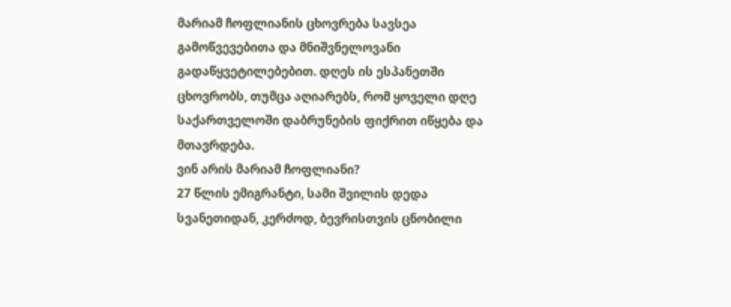მარიამ ჩოფლიანის ცხოვრება სავსეა გამოწვევებითა და მნიშვნელოვანი გადაწყვეტილებებით. დღეს ის ესპანეთში ცხოვრობს, თუმცა აღიარებს, რომ ყოველი დღე საქართველოში დაბრუნების ფიქრით იწყება და მთავრდება.
ვინ არის მარიამ ჩოფლიანი?
27 წლის ემიგრანტი, სამი შვილის დედა სვანეთიდან, კერძოდ, ბევრისთვის ცნობილი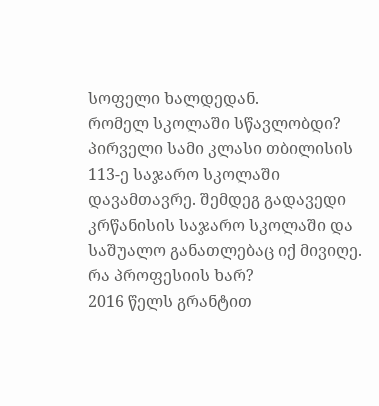სოფელი ხალდედან.
რომელ სკოლაში სწავლობდი?
პირველი სამი კლასი თბილისის 113-ე საჯარო სკოლაში დავამთავრე. შემდეგ გადავედი კრწანისის საჯარო სკოლაში და საშუალო განათლებაც იქ მივიღე.
რა პროფესიის ხარ?
2016 წელს გრანტით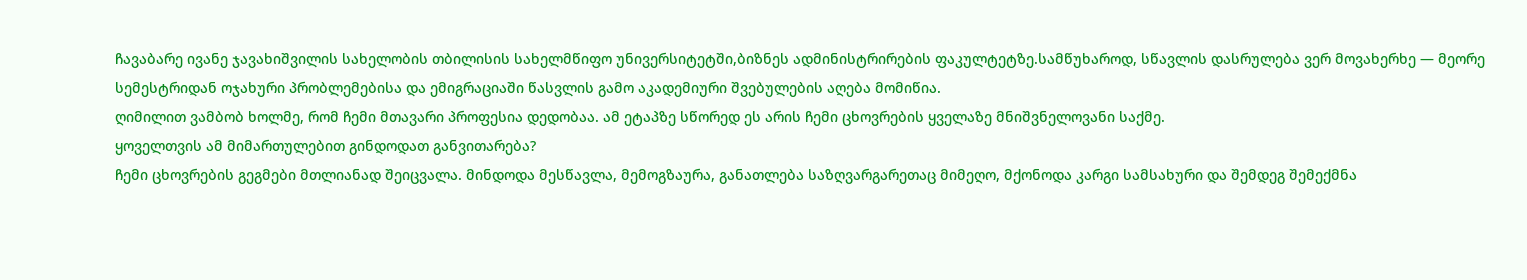ჩავაბარე ივანე ჯავახიშვილის სახელობის თბილისის სახელმწიფო უნივერსიტეტში,ბიზნეს ადმინისტრირების ფაკულტეტზე.სამწუხაროდ, სწავლის დასრულება ვერ მოვახერხე — მეორე სემესტრიდან ოჯახური პრობლემებისა და ემიგრაციაში წასვლის გამო აკადემიური შვებულების აღება მომიწია.
ღიმილით ვამბობ ხოლმე, რომ ჩემი მთავარი პროფესია დედობაა. ამ ეტაპზე სწორედ ეს არის ჩემი ცხოვრების ყველაზე მნიშვნელოვანი საქმე.
ყოველთვის ამ მიმართულებით გინდოდათ განვითარება?
ჩემი ცხოვრების გეგმები მთლიანად შეიცვალა. მინდოდა მესწავლა, მემოგზაურა, განათლება საზღვარგარეთაც მიმეღო, მქონოდა კარგი სამსახური და შემდეგ შემექმნა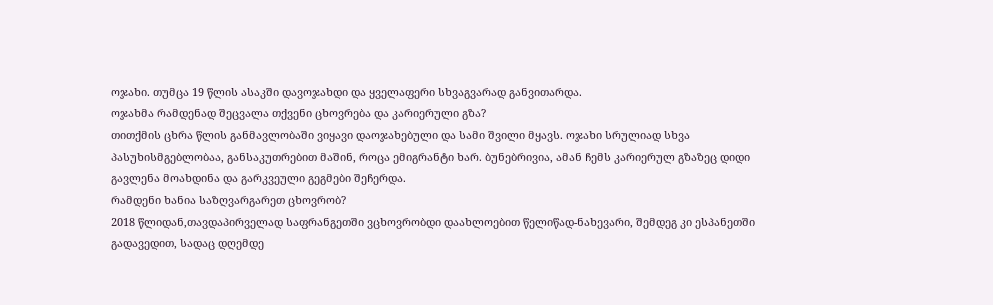ოჯახი. თუმცა 19 წლის ასაკში დავოჯახდი და ყველაფერი სხვაგვარად განვითარდა.
ოჯახმა რამდენად შეცვალა თქვენი ცხოვრება და კარიერული გზა?
თითქმის ცხრა წლის განმავლობაში ვიყავი დაოჯახებული და სამი შვილი მყავს. ოჯახი სრულიად სხვა პასუხისმგებლობაა, განსაკუთრებით მაშინ, როცა ემიგრანტი ხარ. ბუნებრივია, ამან ჩემს კარიერულ გზაზეც დიდი გავლენა მოახდინა და გარკვეული გეგმები შეჩერდა.
რამდენი ხანია საზღვარგარეთ ცხოვრობ?
2018 წლიდან,თავდაპირველად საფრანგეთში ვცხოვრობდი დაახლოებით წელიწად-ნახევარი, შემდეგ კი ესპანეთში გადავედით, სადაც დღემდე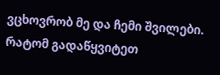ვცხოვრობ მე და ჩემი შვილები.
რატომ გადაწყვიტეთ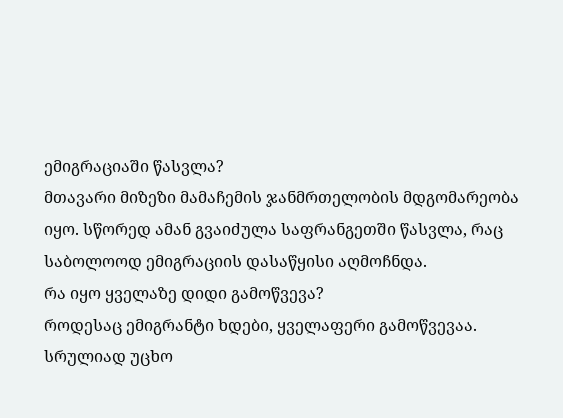ემიგრაციაში წასვლა?
მთავარი მიზეზი მამაჩემის ჯანმრთელობის მდგომარეობა იყო. სწორედ ამან გვაიძულა საფრანგეთში წასვლა, რაც საბოლოოდ ემიგრაციის დასაწყისი აღმოჩნდა.
რა იყო ყველაზე დიდი გამოწვევა?
როდესაც ემიგრანტი ხდები, ყველაფერი გამოწვევაა. სრულიად უცხო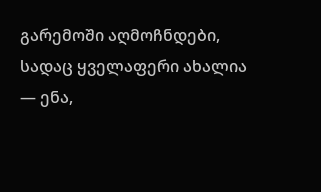გარემოში აღმოჩნდები, სადაც ყველაფერი ახალია — ენა,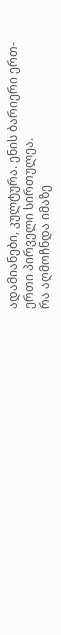ადამიანები, კულტურა. ენის ბარიერი ერთ-ერთი პირველი სირთულეა.
რა აღმოჩნდა იმაზე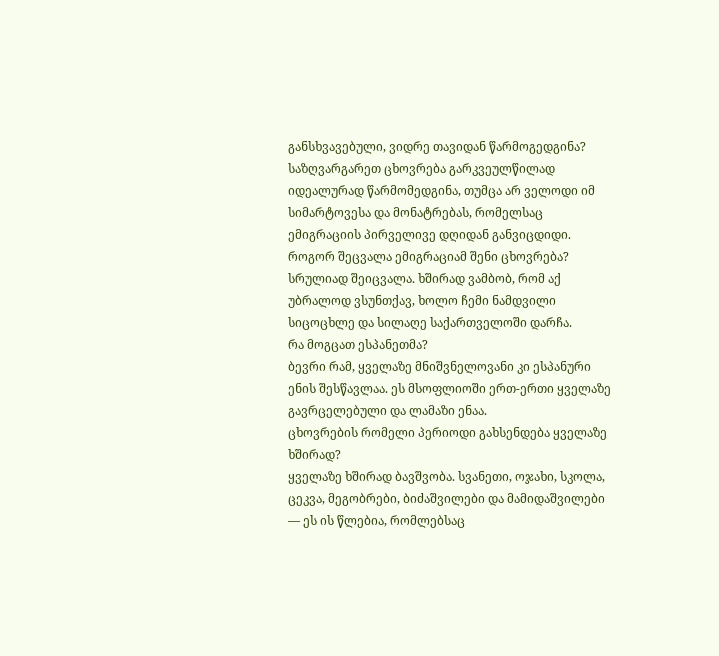განსხვავებული, ვიდრე თავიდან წარმოგედგინა?
საზღვარგარეთ ცხოვრება გარკვეულწილად იდეალურად წარმომედგინა, თუმცა არ ველოდი იმ სიმარტოვესა და მონატრებას, რომელსაც ემიგრაციის პირველივე დღიდან განვიცდიდი.
როგორ შეცვალა ემიგრაციამ შენი ცხოვრება?
სრულიად შეიცვალა. ხშირად ვამბობ, რომ აქ უბრალოდ ვსუნთქავ, ხოლო ჩემი ნამდვილი სიცოცხლე და სილაღე საქართველოში დარჩა.
რა მოგცათ ესპანეთმა?
ბევრი რამ, ყველაზე მნიშვნელოვანი კი ესპანური ენის შესწავლაა. ეს მსოფლიოში ერთ-ერთი ყველაზე გავრცელებული და ლამაზი ენაა.
ცხოვრების რომელი პერიოდი გახსენდება ყველაზე ხშირად?
ყველაზე ხშირად ბავშვობა. სვანეთი, ოჯახი, სკოლა, ცეკვა, მეგობრები, ბიძაშვილები და მამიდაშვილები — ეს ის წლებია, რომლებსაც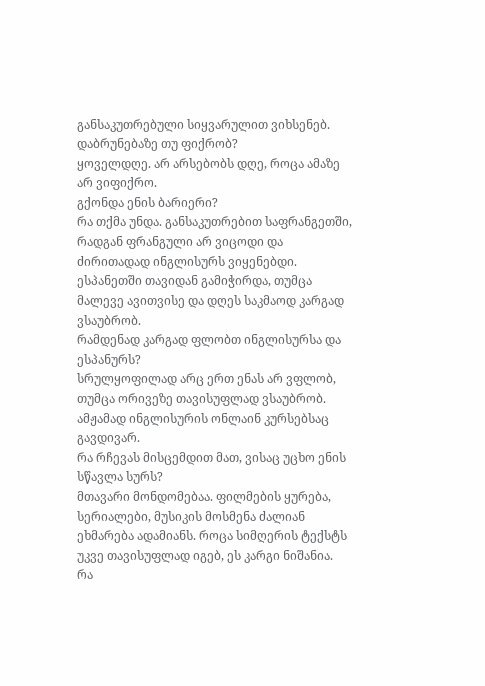განსაკუთრებული სიყვარულით ვიხსენებ.
დაბრუნებაზე თუ ფიქრობ?
ყოველდღე. არ არსებობს დღე, როცა ამაზე არ ვიფიქრო.
გქონდა ენის ბარიერი?
რა თქმა უნდა. განსაკუთრებით საფრანგეთში, რადგან ფრანგული არ ვიცოდი და ძირითადად ინგლისურს ვიყენებდი. ესპანეთში თავიდან გამიჭირდა, თუმცა მალევე ავითვისე და დღეს საკმაოდ კარგად ვსაუბრობ.
რამდენად კარგად ფლობთ ინგლისურსა და ესპანურს?
სრულყოფილად არც ერთ ენას არ ვფლობ, თუმცა ორივეზე თავისუფლად ვსაუბრობ. ამჟამად ინგლისურის ონლაინ კურსებსაც გავდივარ.
რა რჩევას მისცემდით მათ, ვისაც უცხო ენის სწავლა სურს?
მთავარი მონდომებაა. ფილმების ყურება, სერიალები, მუსიკის მოსმენა ძალიან ეხმარება ადამიანს. როცა სიმღერის ტექსტს უკვე თავისუფლად იგებ, ეს კარგი ნიშანია.
რა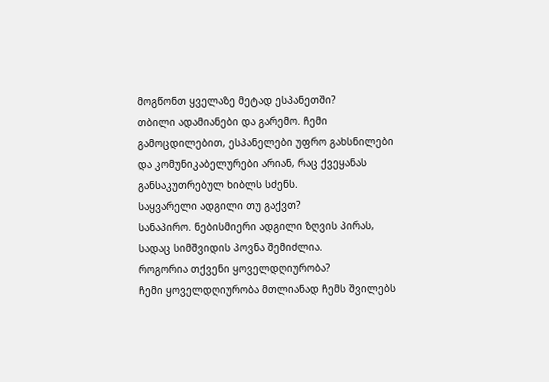მოგწონთ ყველაზე მეტად ესპანეთში?
თბილი ადამიანები და გარემო. ჩემი გამოცდილებით, ესპანელები უფრო გახსნილები და კომუნიკაბელურები არიან, რაც ქვეყანას განსაკუთრებულ ხიბლს სძენს.
საყვარელი ადგილი თუ გაქვთ?
სანაპირო. ნებისმიერი ადგილი ზღვის პირას, სადაც სიმშვიდის პოვნა შემიძლია.
როგორია თქვენი ყოველდღიურობა?
ჩემი ყოველდღიურობა მთლიანად ჩემს შვილებს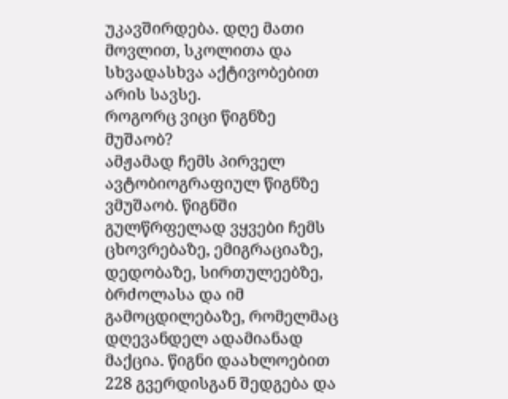უკავშირდება. დღე მათი მოვლით, სკოლითა და სხვადასხვა აქტივობებით არის სავსე.
როგორც ვიცი წიგნზე მუშაობ?
ამჟამად ჩემს პირველ ავტობიოგრაფიულ წიგნზე ვმუშაობ. წიგნში გულწრფელად ვყვები ჩემს ცხოვრებაზე, ემიგრაციაზე, დედობაზე, სირთულეებზე, ბრძოლასა და იმ გამოცდილებაზე, რომელმაც დღევანდელ ადამიანად მაქცია. წიგნი დაახლოებით 228 გვერდისგან შედგება და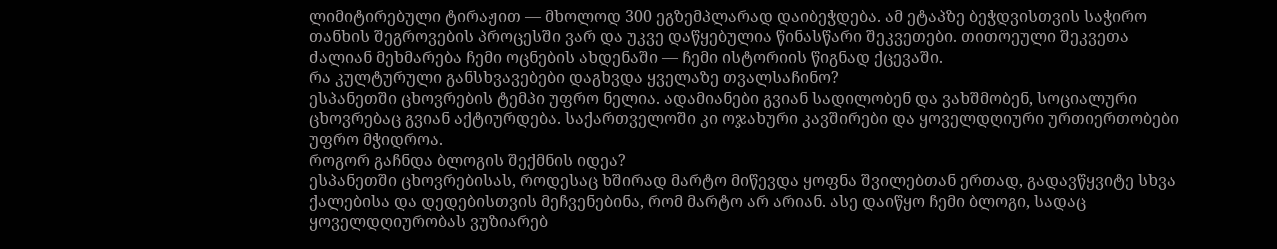ლიმიტირებული ტირაჟით — მხოლოდ 300 ეგზემპლარად დაიბეჭდება. ამ ეტაპზე ბეჭდვისთვის საჭირო თანხის შეგროვების პროცესში ვარ და უკვე დაწყებულია წინასწარი შეკვეთები. თითოეული შეკვეთა ძალიან მეხმარება ჩემი ოცნების ახდენაში — ჩემი ისტორიის წიგნად ქცევაში.
რა კულტურული განსხვავებები დაგხვდა ყველაზე თვალსაჩინო?
ესპანეთში ცხოვრების ტემპი უფრო ნელია. ადამიანები გვიან სადილობენ და ვახშმობენ, სოციალური ცხოვრებაც გვიან აქტიურდება. საქართველოში კი ოჯახური კავშირები და ყოველდღიური ურთიერთობები უფრო მჭიდროა.
როგორ გაჩნდა ბლოგის შექმნის იდეა?
ესპანეთში ცხოვრებისას, როდესაც ხშირად მარტო მიწევდა ყოფნა შვილებთან ერთად, გადავწყვიტე სხვა ქალებისა და დედებისთვის მეჩვენებინა, რომ მარტო არ არიან. ასე დაიწყო ჩემი ბლოგი, სადაც ყოველდღიურობას ვუზიარებ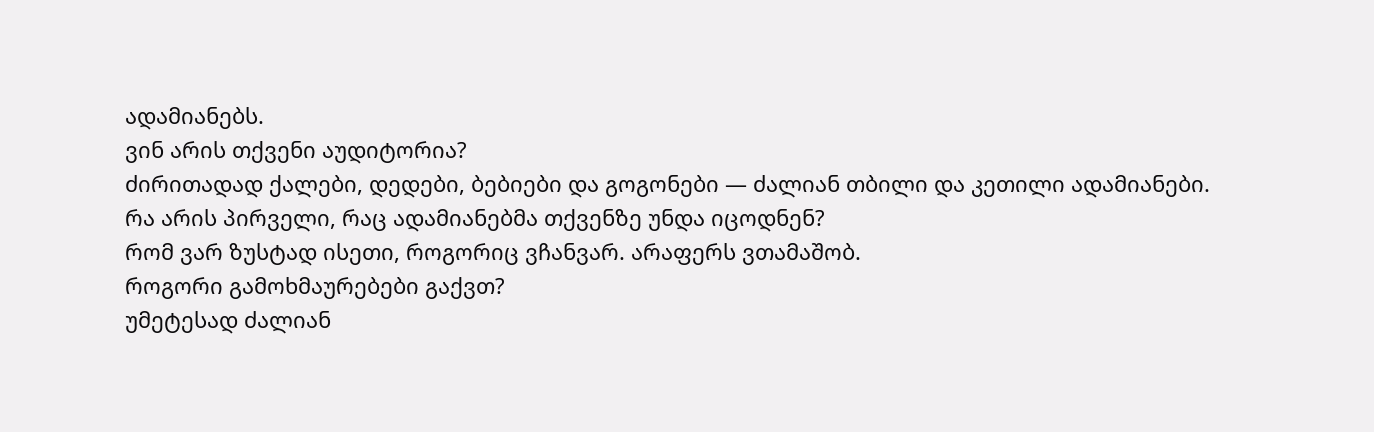ადამიანებს.
ვინ არის თქვენი აუდიტორია?
ძირითადად ქალები, დედები, ბებიები და გოგონები — ძალიან თბილი და კეთილი ადამიანები.
რა არის პირველი, რაც ადამიანებმა თქვენზე უნდა იცოდნენ?
რომ ვარ ზუსტად ისეთი, როგორიც ვჩანვარ. არაფერს ვთამაშობ.
როგორი გამოხმაურებები გაქვთ?
უმეტესად ძალიან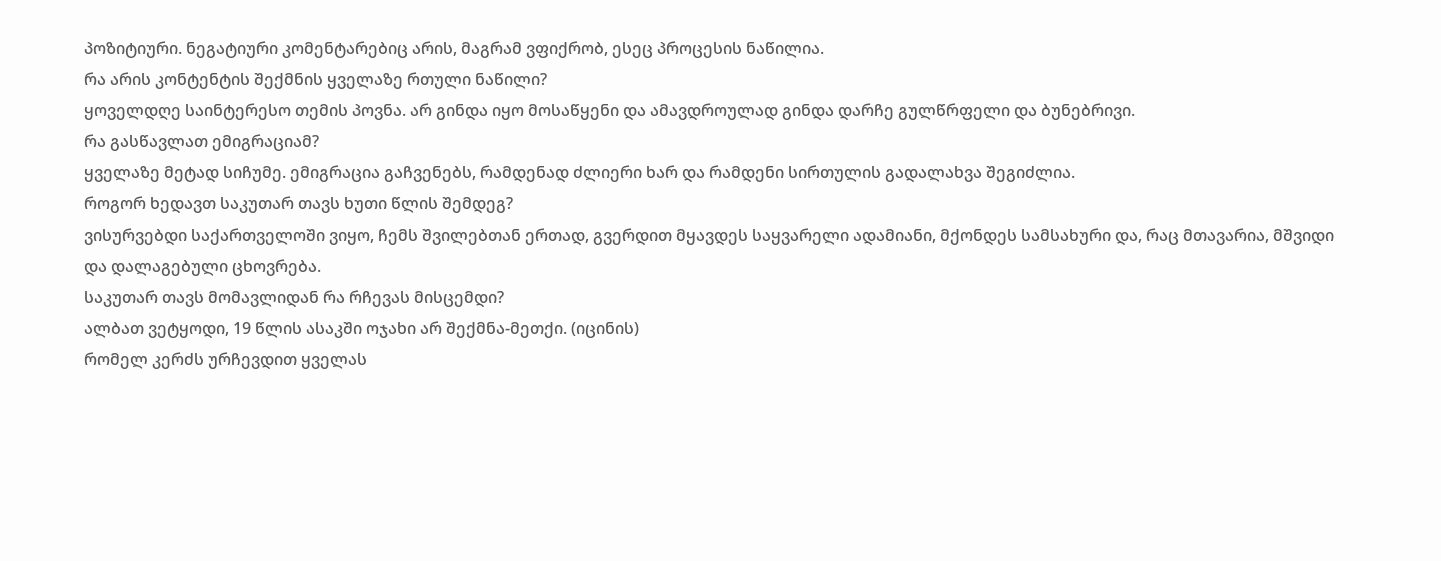პოზიტიური. ნეგატიური კომენტარებიც არის, მაგრამ ვფიქრობ, ესეც პროცესის ნაწილია.
რა არის კონტენტის შექმნის ყველაზე რთული ნაწილი?
ყოველდღე საინტერესო თემის პოვნა. არ გინდა იყო მოსაწყენი და ამავდროულად გინდა დარჩე გულწრფელი და ბუნებრივი.
რა გასწავლათ ემიგრაციამ?
ყველაზე მეტად სიჩუმე. ემიგრაცია გაჩვენებს, რამდენად ძლიერი ხარ და რამდენი სირთულის გადალახვა შეგიძლია.
როგორ ხედავთ საკუთარ თავს ხუთი წლის შემდეგ?
ვისურვებდი საქართველოში ვიყო, ჩემს შვილებთან ერთად, გვერდით მყავდეს საყვარელი ადამიანი, მქონდეს სამსახური და, რაც მთავარია, მშვიდი და დალაგებული ცხოვრება.
საკუთარ თავს მომავლიდან რა რჩევას მისცემდი?
ალბათ ვეტყოდი, 19 წლის ასაკში ოჯახი არ შექმნა-მეთქი. (იცინის)
რომელ კერძს ურჩევდით ყველას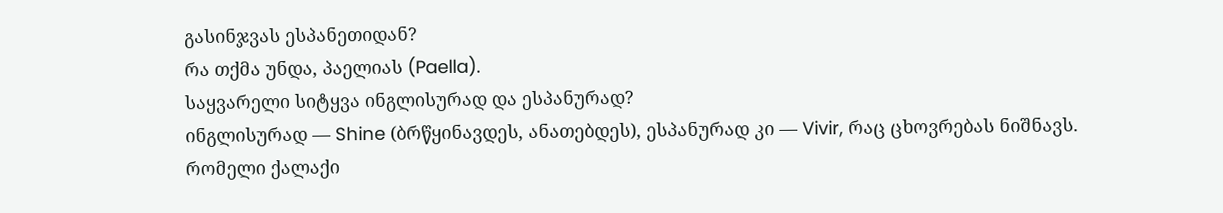გასინჯვას ესპანეთიდან?
რა თქმა უნდა, პაელიას (Paella).
საყვარელი სიტყვა ინგლისურად და ესპანურად?
ინგლისურად — Shine (ბრწყინავდეს, ანათებდეს), ესპანურად კი — Vivir, რაც ცხოვრებას ნიშნავს.
რომელი ქალაქი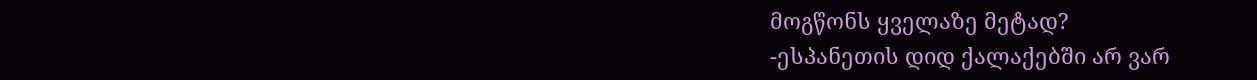მოგწონს ყველაზე მეტად?
-ესპანეთის დიდ ქალაქებში არ ვარ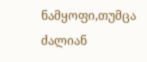ნამყოფი,თუმცა ძალიან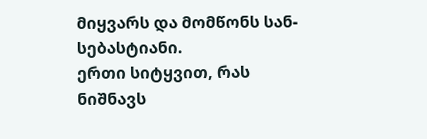მიყვარს და მომწონს სან-სებასტიანი.
ერთი სიტყვით, რას ნიშნავს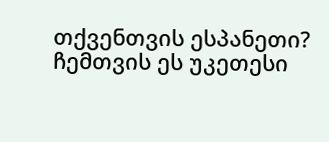თქვენთვის ესპანეთი?
ჩემთვის ეს უკეთესი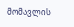მომავლის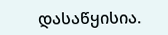დასაწყისია.